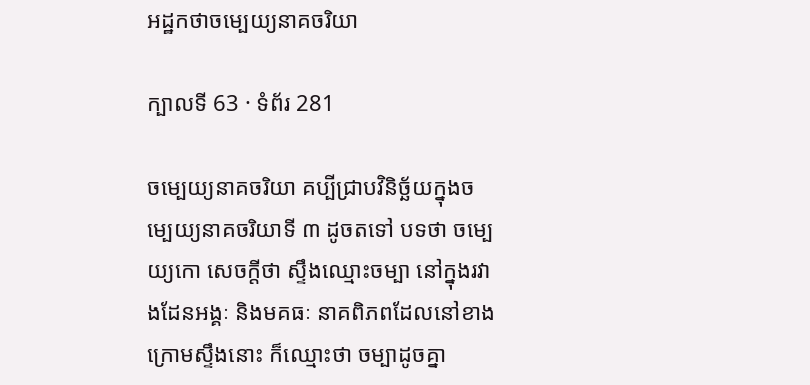អដ្ឋកថាចម្បេយ្យនាគចរិយា

ក្បាលទី 63 · ទំព័រ 281

ចម្បេយ្យនាគចរិយា គប្បីជ្រាបវិនិច្ឆ័យក្នុងចម្បេយ្យនាគចរិយាទី ៣ ដូចតទៅ បទថា ចម្បេយ្យកោ សេចក្តីថា ស្ទឹងឈ្មោះចម្បា នៅក្នុងរវាងដែនអង្គៈ និងមគធៈ នាគពិភពដែលនៅខាងក្រោមស្ទឹងនោះ ក៏ឈ្មោះថា ចម្បាដូចគ្នា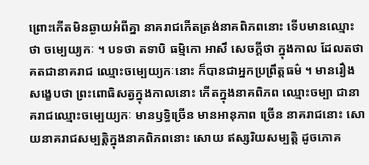ព្រោះកើតមិនឆ្ងាយអំពីគ្នា នាគរាជកើតត្រង់នាគពិភពនោះ ទើបមានឈ្មោះ ថា ចម្បេយ្យកៈ ។ បទថា តទាបិ ធម្មិកោ អាសឹ សេចក្តីថា ក្នុងកាល ដែលតថាគតជានាគរាជ ឈ្មោះចម្បេយ្យកៈនោះ ក៏បានជាអ្នកប្រព្រឹត្តធម៌ ។ មានរឿងសង្ខេបថា ព្រះពោធិសត្វក្នុងកាលនោះ កើតក្នុងនាគពិភព ឈ្មោះចម្បា ជានាគរាជឈ្មោះចម្បេយ្យកៈ មានឫទ្ធិច្រើន មានអានុភាព ច្រើន នាគរាជនោះ សោយនាគរាជសម្បត្តិក្នុងនាគពិភពនោះ សោយ ឥស្សរិយសម្បត្តិ ដូចភោគ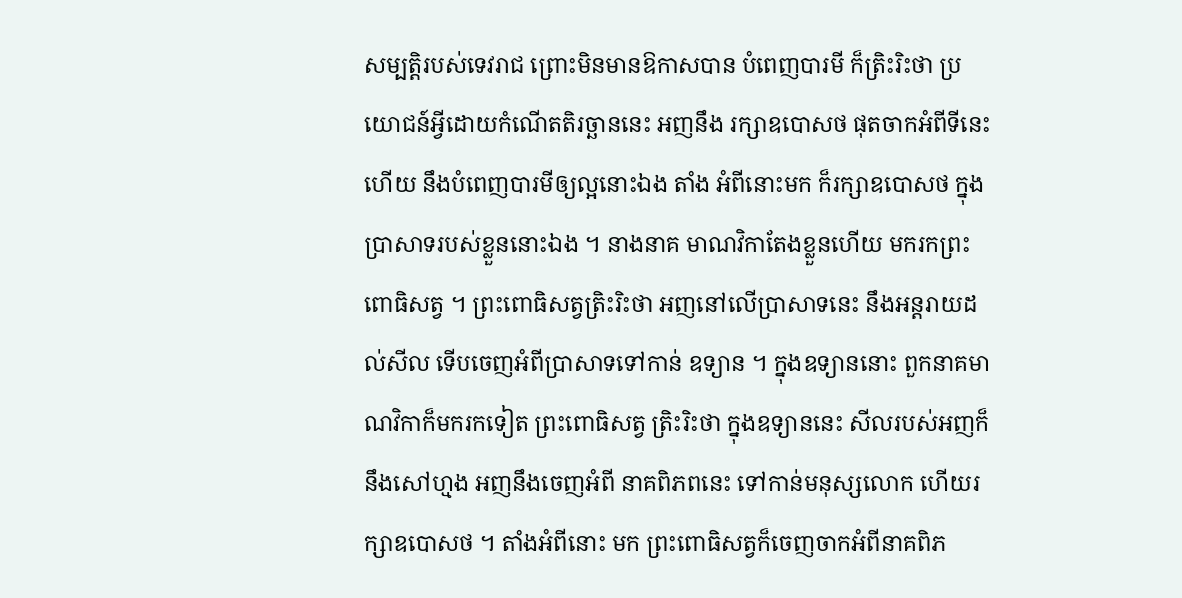សម្បត្តិរបស់ទេវរាជ ព្រោះមិនមានឱកាសបាន បំពេញបារមី ក៏ត្រិះរិះថា ប្រយោជន៍អ្វីដោយកំណើតតិរច្ឆាននេះ អញនឹង រក្សាឧបោសថ ផុតចាកអំពីទីនេះហើយ នឹងបំពេញបារមីឲ្យល្អនោះឯង តាំង អំពីនោះមក ក៏រក្សាឧបោសថ ក្នុងប្រាសាទរបស់ខ្លួននោះឯង ។ នាងនាគ មាណវិកាតែងខ្លួនហើយ មករកព្រះពោធិសត្វ ។ ព្រះពោធិសត្វត្រិះរិះថា អញនៅលើប្រាសាទនេះ នឹងអន្តរាយដល់សីល ទើបចេញអំពីប្រាសាទទៅកាន់ ឧទ្យាន ។ ក្នុងឧទ្យាននោះ ពួកនាគមាណវិកាក៏មករកទៀត ព្រះពោធិសត្វ ត្រិះរិះថា ក្នុងឧទ្យាននេះ សីលរបស់អញក៏នឹងសៅហ្មង អញនឹងចេញអំពី នាគពិភពនេះ ទៅកាន់មនុស្សលោក ហើយរក្សាឧបោសថ ។ តាំងអំពីនោះ មក ព្រះពោធិសត្វក៏ចេញចាកអំពីនាគពិភ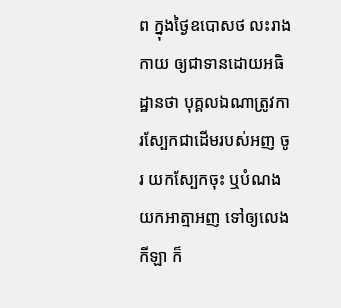ព ក្នុងថ្ងៃឧបោសថ លះរាងកាយ ឲ្យជាទានដោយអធិដ្ឋានថា បុគ្គលឯណាត្រូវការស្បែកជាដើមរបស់អញ ចូរ យកស្បែកចុះ ឬបំណងយកអាត្មាអញ ទៅឲ្យលេងកីឡា ក៏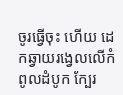ចូរធ្វើចុះ ហើយ ដេកឆ្វាយរង្វេលលើកំពូលដំបូក ក្បែរ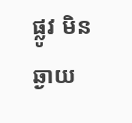ផ្លូវ មិនឆ្ងាយ